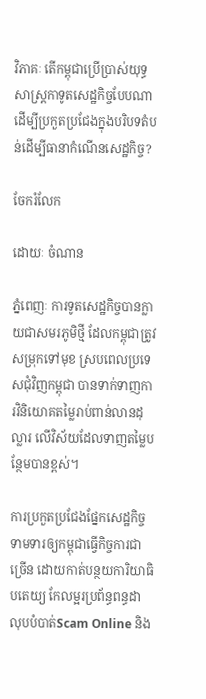វិភាគៈ តើកម្ពុជាប្រើប្រាស់យុទ្ធសាស្រ្តកាទូតសេដ្ឋកិច្ចបែបណាដើម្បីប្រកួតប្រជែងក្នុងបរិបទតំបន់ដើម្បីធានាកំណើនសេដ្ឋកិច្ច?

ចែករំលែក

ដោយៈ ចំណាន

ភ្នំពេញៈ ការទូតសេដ្ឋកិច្ចបានក្លាយជាសមរភូមិថ្មី ដែលកម្ពុជាត្រូវសម្រុកទៅមុខ ស្របពេលប្រទេសជុំវិញកម្ពុជា បានទាក់ទាញការវិនិយោគតម្លៃរាប់ពាន់លានដុល្លារ លើវិស័យដែលទាញតម្លៃបន្ថែមបានខ្ពស់។

ការប្រកួតប្រជែងផ្នែកសេដ្ឋកិច្ច ទាមទារឲ្យកម្ពុជាធ្វើកិច្ចការជាច្រើន ដោយកាត់បន្ថយការិយាធិបតេយ្យ កែលម្អរប្រព័ន្ធពន្ធដា លុបបំបាត់Scam Online និង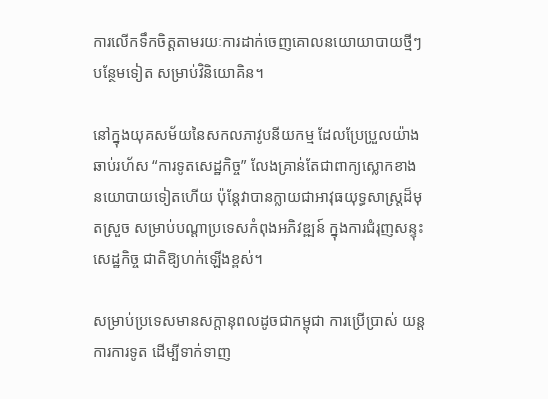ការលើកទឹកចិត្តតាមរយៈការដាក់ចេញគោលនយោយាបាយថ្មីៗបន្ថែមទៀត សម្រាប់វិនិយោគិន។

នៅក្នុងយុគសម័យនៃសកលភាវូបនីយកម្ម ដែលប្រែប្រួលយ៉ាងឆាប់រហ័ស “ការទូតសេដ្ឋកិច្ច” លែងគ្រាន់តែជាពាក្យស្លោកខាងនយោបាយទៀតហើយ ប៉ុន្តែវាបានក្លាយជាអាវុធយុទ្ធសាស្ត្រដ៏មុតស្រួច សម្រាប់បណ្តាប្រទេសកំពុងអភិវឌ្ឍន៍ ក្នុងការជំរុញសន្ទុះសេដ្ឋកិច្ច ជាតិឱ្យហក់ឡើងខ្ពស់។

សម្រាប់ប្រទេសមានសក្តានុពលដូចជាកម្ពុជា ការប្រើប្រាស់ យន្តការការទូត ដើម្បីទាក់ទាញ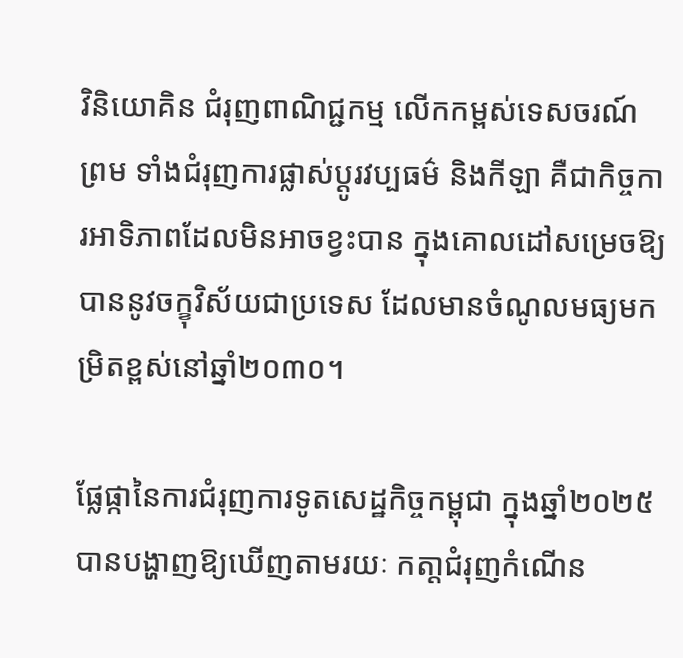វិនិយោគិន ជំរុញពាណិជ្ជកម្ម លើកកម្ពស់ទេសចរណ៍ ព្រម ទាំងជំរុញការផ្លាស់ប្តូរវប្បធម៌ និងកីឡា គឺជាកិច្ចការអាទិភាពដែលមិនអាចខ្វះបាន ក្នុងគោលដៅសម្រេចឱ្យបាននូវចក្ខុវិស័យជាប្រទេស ដែលមានចំណូលមធ្យមកម្រិតខ្ពស់នៅឆ្នាំ២០៣០។

ផ្លែផ្កានៃការជំរុញការទូតសេដ្ឋកិច្ចកម្ពុជា ក្នុងឆ្នាំ២០២៥ បានបង្ហាញឱ្យឃើញតាមរយៈ កតា្តជំរុញកំណើន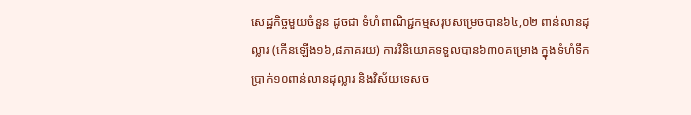សេដ្ឋកិច្ចមួយចំនួន ដូចជា ទំហំពាណិជ្ជកម្មសរុបសម្រេចបាន៦៤,០២ ពាន់លានដុល្លារ (កើនឡើង១៦,៨ភាគរយ) ការវិនិយោគទទួលបាន៦៣០គម្រោង ក្នុងទំហំទឹកប្រាក់១០ពាន់លានដុល្លារ និងវិស័យទេសច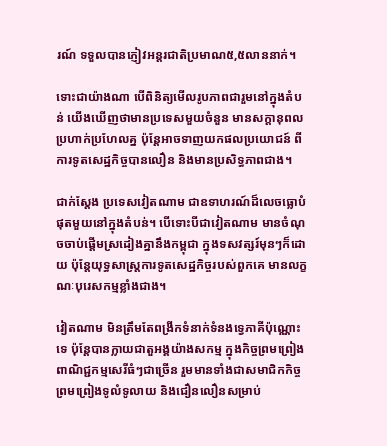រណ៍ ទទួលបានភ្ញៀវអន្តរជាតិប្រមាណ៥,៥លាននាក់។

ទោះជាយ៉ាងណា បើពិនិត្យមើលរូបភាពជារួមនៅក្នុងតំបន់ យើងឃើញថាមានប្រទេសមួយចំនួន មានសក្តានុពលប្រហាក់ប្រហែលគ្ន ប៉ុន្តែអាចទាញយកផលប្រយោជន៍ ពីការទូតសេដ្ឋកិច្ចបានលឿន និងមានប្រសិទ្ធភាពជាង។

ជាក់ស្តែង ប្រទេសវៀតណាម ជាឧទាហរណ៍ដ៏លេចធ្លោបំផុតមួយនៅក្នុងតំបន់។ បើទោះបីជាវៀតណាម មានចំណុចចាប់ផ្តើមស្រដៀងគ្នានឹងកម្ពុជា ក្នុងទសវត្សរ៍មុនៗក៏ដោយ ប៉ុន្តែយុទ្ធសាស្ត្រការទូតសេដ្ឋកិច្ចរបស់ពួកគេ មានលក្ខណៈបុរេសកម្មខ្លាំងជាង។

វៀតណាម មិនត្រឹមតែពង្រីកទំនាក់ទំនងទ្វេភាគីប៉ុណ្ណោះទេ ប៉ុន្តែបានក្លាយជាតួអង្គយ៉ាងសកម្ម ក្នុងកិច្ចព្រមព្រៀងពាណិជ្ជកម្មសេរីធំៗជាច្រើន រួមមានទាំងជាសមាជិកកិច្ចព្រមព្រៀងទូលំទូលាយ និងជឿនលឿនសម្រាប់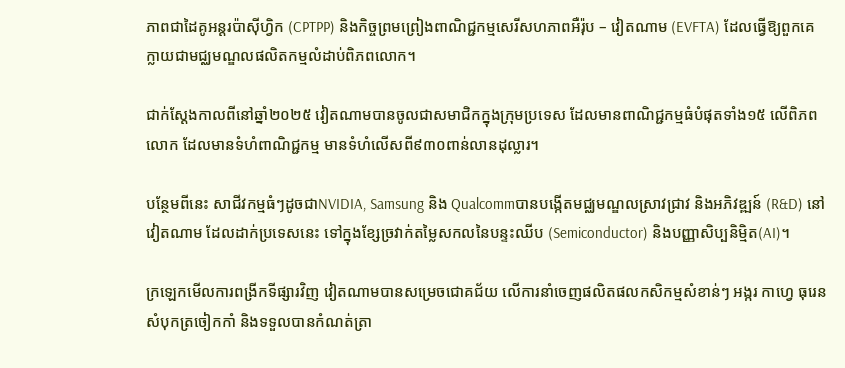ភាពជាដៃគូអន្តរប៉ាស៊ីហ្វិក (CPTPP) និងកិច្ចព្រមព្រៀងពាណិជ្ជកម្មសេរីសហភាពអឺរ៉ុប – វៀតណាម (EVFTA) ដែលធ្វើឱ្យពួកគេ ក្លាយជាមជ្ឈមណ្ឌលផលិតកម្មលំដាប់ពិភពលោក។

ជាក់ស្តែងកាលពីនៅឆ្នាំ២០២៥ វៀតណាមបានចូលជាសមាជិកក្នុងក្រុមប្រទេស ដែលមានពាណិជ្ជកម្មធំបំផុតទាំង១៥ លើពិភពលោក ដែលមានទំហំពាណិជ្ជកម្ម មានទំហំលើសពី៩៣០ពាន់លានដុល្លារ។

បន្ថែមពីនេះ សាជីវកម្មធំៗដូចជាNVIDIA, Samsung និង Qualcommបានបង្កើតមជ្ឈមណ្ឌលស្រាវជ្រាវ និងអភិវឌ្ឍន៍ (R&D) នៅវៀតណាម ដែលដាក់ប្រទេសនេះ ទៅក្នុងខ្សែច្រវាក់តម្លៃសកលនៃបន្ទះឈីប (Semiconductor) និងបញ្ញាសិប្បនិម្មិត(AI)។

ក្រឡេកមើលការពង្រីកទីផ្សារវិញ វៀតណាមបានសម្រេចជោគជ័យ លើការនាំចេញផលិតផលកសិកម្មសំខាន់ៗ អង្ករ កាហ្វេ ធុរេន សំបុកត្រចៀកកាំ និងទទួលបានកំណត់ត្រា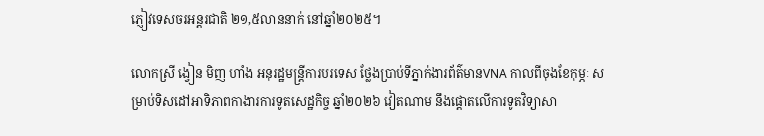ភ្ញៀវទេសចរអន្តរជាតិ ២១,៥លាននាក់ នៅឆ្នាំ២០២៥។

លោកស្រី ង្វៀន មិញ ហាំង អនុរដ្ឋមន្រ្តីការបរទេស ថ្លែងប្រាប់ទីភ្នាក់ងារព័ត៌មានVNA កាលពីចុងខែកុម្ភៈ សម្រាប់ទិសដៅអាទិភាពកាងារការទូតសេដ្ឋកិច្ច ឆ្នាំ២០២៦ វៀតណាម នឹងផ្តោតលើការទូតវិទ្យាសា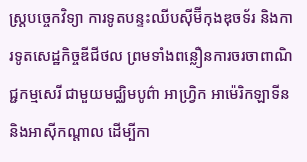ស្ត្របច្ចេកវិទ្យា ការទូតបន្ទះឈីបស៊ីម៊ីកុងឌុចទ័រ និងការទូតសេដ្ឋកិច្ចឌីជីថល ព្រមទាំងពន្លឿនការចរចាពាណិជ្ជកម្មសេរី ជាមួយមជ្ឈិមបូព៌ា អាហ្វ្រិក អាម៉េរិកឡាទីន និងអាស៊ីកណ្តាល ដើម្បីកា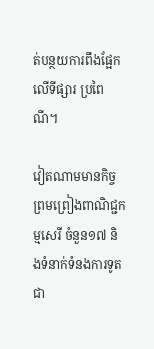ត់បន្ថយការពឹងផ្អែកលើទីផ្សារ ប្រពៃណី។

វៀតណាមមានកិច្ចព្រមព្រៀងពាណិជ្ជកម្មសេរី ចំនួន១៧ និងទំនាក់ទំនងការទូត ជា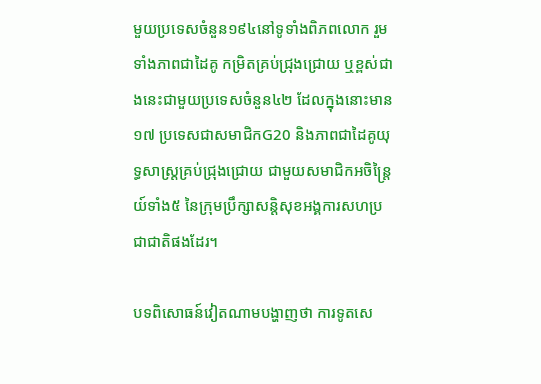មួយប្រទេសចំនួន១៩៤នៅទូទាំងពិភពលោក រួមទាំងភាពជាដៃគូ កម្រិតគ្រប់ជ្រុងជ្រោយ ឬខ្ពស់ជាងនេះជាមួយប្រទេសចំនួន៤២ ដែលក្នុងនោះមាន១៧ ប្រទេសជាសមាជិកG20 និងភាពជាដៃគូយុទ្ធសាស្ត្រគ្រប់ជ្រុងជ្រោយ ជាមួយសមាជិកអចិន្ត្រៃយ៍ទាំង៥ នៃក្រុមប្រឹក្សាសន្តិសុខអង្គការសហប្រជាជាតិផងដែរ។

បទពិសោធន៍វៀតណាមបង្ហាញថា ការទូតសេ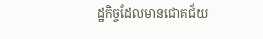ដ្ឋកិច្ចដែលមានជោគជ័យ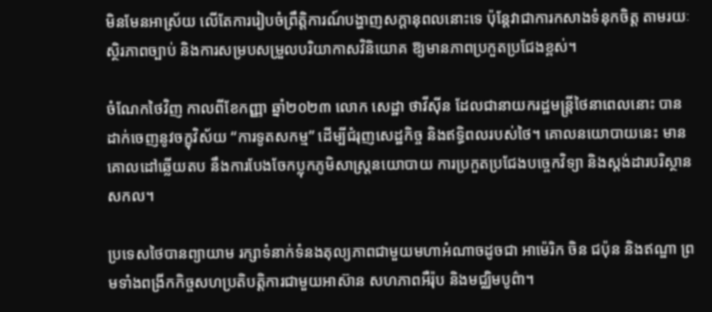មិនមែនអាស្រ័យ លើតែការរៀបចំព្រឹត្តិការណ៍បង្ហាញសក្តានុពលនោះទេ ប៉ុន្តែវាជាការកសាងទំនុកចិត្ត តាមរយៈស្ថិរភាពច្បាប់ និងការសម្របសម្រួលបរិយាកាសវិនិយោគ ឱ្យមានភាពប្រកួតប្រជែងខ្ពស់។

ចំណែកថៃវិញ កាលពីខែកញ្ញា ឆ្នាំ២០២៣ លោក សេដ្ឋា ថាវីស៊ីន ដែលជានាយករដ្ឋមន្រ្តីថៃនាពេលនោះ បានដាក់ចេញនូវចក្ខុវិស័យ “ការទូតសកម្ម” ដើម្បីជំរុញសេដ្ឋកិច្ច និងឥទ្ធិពលរបស់ថៃ។ គោលនយោបាយនេះ មានគោលដៅឆ្លើយតប នឹងការបែងចែកប្លុកភូមិសាស្ត្រនយោបាយ ការប្រកួតប្រជែងបច្ចេកវិទ្យា និងស្តង់ដារបរិស្ថានសកល។

ប្រទេសថៃបានព្យាយាម រក្សាទំនាក់ទំនងតុល្យភាពជាមួយមហាអំណាចដូចជា អាម៉េរិក ចិន ជប៉ុន និងឥណ្ឌា ព្រមទាំងពង្រីកកិច្ចសហប្រតិបត្តិការជាមួយអាស៊ាន សហភាពអឺរ៉ុប និងមជ្ឈិមបូព៌ា។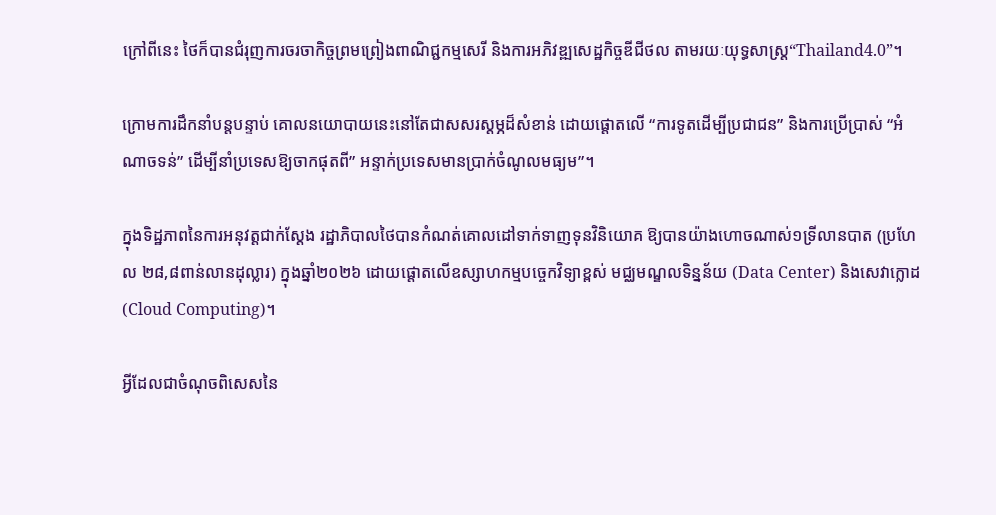ក្រៅពីនេះ ថៃក៏បានជំរុញការចរចាកិច្ចព្រមព្រៀងពាណិជ្ជកម្មសេរី និងការអភិវឌ្ឍសេដ្ឋកិច្ចឌីជីថល តាមរយៈយុទ្ធសាស្ត្រ“Thailand4.0”។

ក្រោមការដឹកនាំបន្តបន្ទាប់ គោលនយោបាយនេះនៅតែជាសសរស្តម្ភដ៏សំខាន់ ដោយផ្តោតលើ “ការទូតដើម្បីប្រជាជន” និងការប្រើប្រាស់ “អំណាចទន់” ដើម្បីនាំប្រទេសឱ្យចាកផុតពី” អន្ទាក់ប្រទេសមានប្រាក់ចំណូលមធ្យម”។

ក្នុងទិដ្ឋភាពនៃការអនុវត្តជាក់ស្តែង រដ្ឋាភិបាលថៃបានកំណត់គោលដៅទាក់ទាញទុនវិនិយោគ ឱ្យបានយ៉ាងហោចណាស់១ទ្រីលានបាត (ប្រហែល ២៨,៨ពាន់លានដុល្លារ) ក្នុងឆ្នាំ២០២៦ ដោយផ្តោតលើឧស្សាហកម្មបច្ចេកវិទ្យាខ្ពស់ មជ្ឈមណ្ឌលទិន្នន័យ (Data Center) និងសេវាក្លោដ (Cloud Computing)។

អ្វីដែលជាចំណុចពិសេសនៃ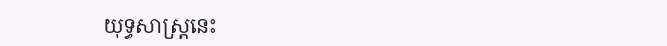យុទ្ធសាស្ត្រនេះ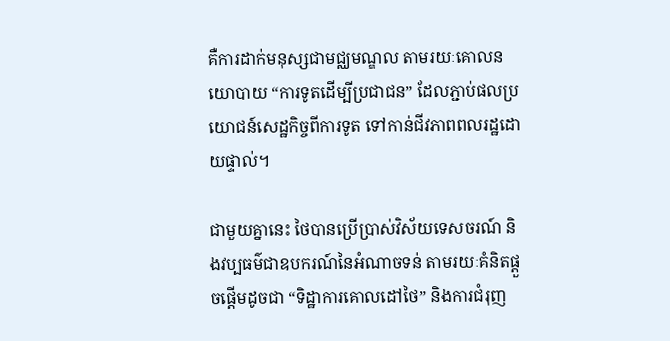គឺការដាក់មនុស្សជាមជ្ឈមណ្ឌល តាមរយៈគោលនយោបាយ “ការទូតដើម្បីប្រជាជន” ដែលភ្ជាប់ផលប្រយោជន៍សេដ្ឋកិច្ចពីការទូត ទៅកាន់ជីវភាពពលរដ្ឋដោយផ្ទាល់។

ជាមួយគ្នានេះ ថៃបានប្រើប្រាស់វិស័យទេសចរណ៍ និងវប្បធម៌ជាឧបករណ៍នៃអំណាចទន់ តាមរយៈគំនិតផ្ដួចផ្ដើមដូចជា “ទិដ្ឋាការគោលដៅថៃ” និងការជំរុញ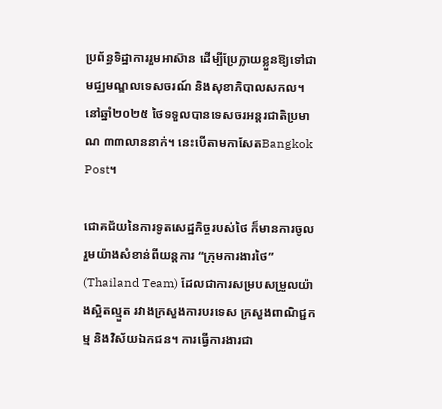ប្រព័ន្ធទិដ្ឋាការរួមអាស៊ាន ដើម្បីប្រែក្លាយខ្លួនឱ្យទៅជាមជ្ឈមណ្ឌលទេសចរណ៍ និងសុខាភិបាលសកល។ នៅឆ្នាំ២០២៥ ថៃទទួលបានទេសចរអន្តរជាតិប្រមាណ ៣៣លាននាក់។ នេះបើតាមកាសែតBangkok Post។

ជោគជ័យនៃការទូតសេដ្ឋកិច្ចរបស់ថៃ ក៏មានការចូលរួមយ៉ាងសំខាន់ពីយន្តការ “ក្រុមការងារថៃ” (Thailand Team) ដែលជាការសម្របសម្រួលយ៉ាងស្អិតល្មួត រវាងក្រសួងការបរទេស ក្រសួងពាណិជ្ជកម្ម និងវិស័យឯកជន។ ការធ្វើការងារជា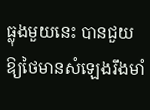ធ្លុងមួយនេះ បានជួយឱ្យថៃមានសំឡេងរឹងមាំ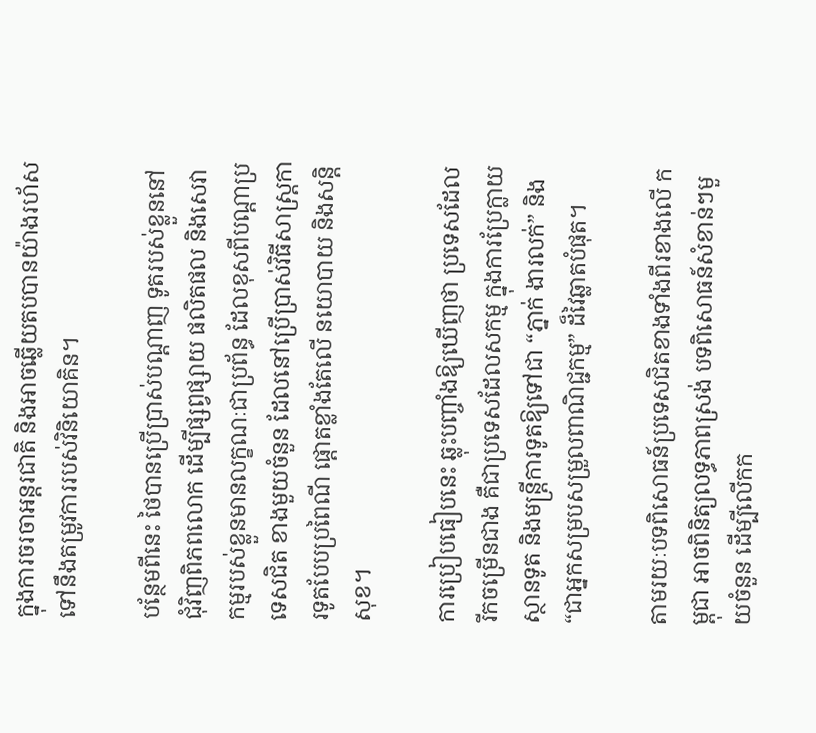ក្នុងការចរចាអន្តរជាតិ និងអាចឆ្លើយតបបានយ៉ាងរហ័ស ទៅនឹងតម្រូវការរបស់វិនិយោគិន។

បន្ថែមពីនេះ ថៃបានប្រើប្រាស់បណ្តាញ ទូតរបស់ខ្លួននៅជុំវិញពិភពលោក ដើម្បីផ្សព្វផ្សាយ ផលិតផល និងសេវាកម្មរបស់ខ្លួនមានលក្ខណៈជាប្រព័ន្ធ ដែលខុសពីបណ្តាប្រទេសជិត ខាងមួយចំនួន ដែលនៅប្រើប្រាស់វិធីសាស្ត្រការទូតបែបប្រពៃណី ផ្ដោតខ្លាំងតែលើ នយោបាយ និងសន្តិសុខ។

ការប្រៀបធៀបនេះ ឆ្លុះបញ្ចាំងឱ្យឃើញថា ប្រទេសដែលរីកចម្រើនជាង គឺជាប្រទេសដែលសកម្ម ក្នុងការប្រែក្លាយស្ថានទូត និងមន្ត្រីការទូតឱ្យទៅជា “ភ្នាក់ ងារលក់” និង “ជាអ្នកសម្របសម្រួលពាណិជ្ជកម្ម” ដ៏វៃឆ្លាតបំផុត។

តាមរយៈបទពិសោធន៍ប្រទេសជិតខាងទាំងពីរខាងលើ កម្ពុជា អាចពិនិត្យលទ្ធភាពស្រង់ បទពិសោធន៍សំខាន់ៗមួយចំនួន ដើម្បីលើកក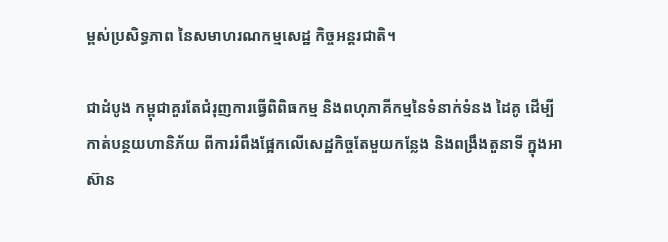ម្ពស់ប្រសិទ្ធភាព នៃសមាហរណកម្មសេដ្ឋ កិច្ចអន្តរជាតិ។

ជាដំបូង កម្ពុជាគួរតែជំរុញការធ្វើពិពិធកម្ម និងពហុភាគីកម្មនៃទំនាក់ទំនង ដៃគូ ដើម្បីកាត់បន្ថយហានិភ័យ ពីការរំពឹងផ្អែកលើសេដ្ឋកិច្ចតែមួយកន្លែង និងពង្រឹងតួនាទី ក្នុងអាស៊ាន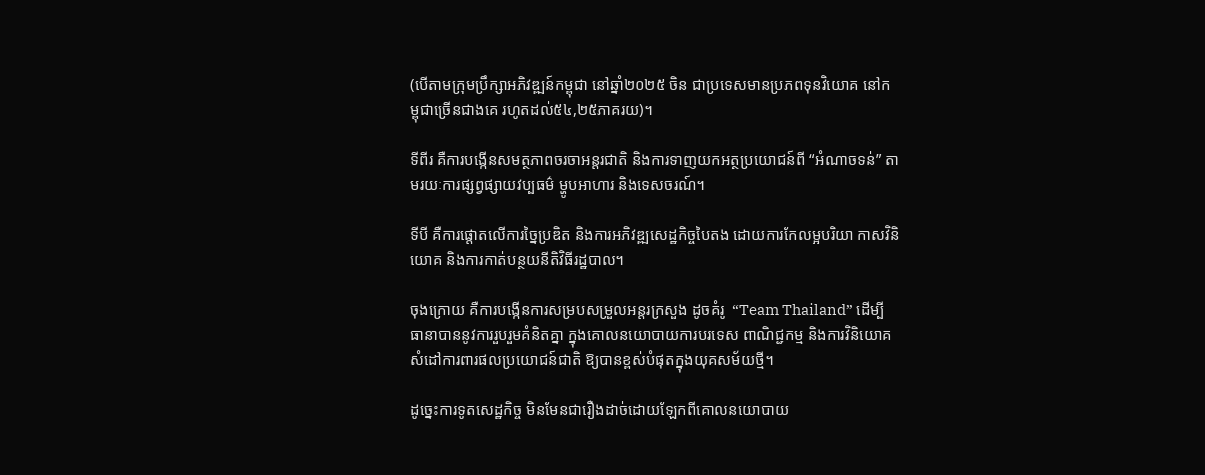(បើតាមក្រុមប្រឹក្សាអភិវឌ្ឍន៍កម្ពុជា នៅឆ្នាំ២០២៥ ចិន ជាប្រទេសមានប្រភពទុនវិយោគ នៅកម្ពុជាច្រើនជាងគេ រហូតដល់៥៤,២៥ភាគរយ)។

ទីពីរ គឺការបង្កើនសមត្ថភាពចរចាអន្តរជាតិ និងការទាញយកអត្ថប្រយោជន៍ពី “អំណាចទន់” តាមរយៈការផ្សព្វផ្សាយវប្បធម៌ ម្ហូបអាហារ និងទេសចរណ៍។

ទីបី គឺការផ្តោតលើការច្នៃប្រឌិត និងការអភិវឌ្ឍសេដ្ឋកិច្ចបៃតង ដោយការកែលម្អបរិយា កាសវិនិយោគ និងការកាត់បន្ថយនីតិវិធីរដ្ឋបាល។

ចុងក្រោយ គឺការបង្កើនការសម្របសម្រួលអន្តរក្រសួង ដូចគំរូ  “Team Thailand” ដើម្បី ធានាបាននូវការរួបរួមគំនិតគ្នា ក្នុងគោលនយោបាយការបរទេស ពាណិជ្ជកម្ម និងការវិនិយោគ សំដៅការពារផលប្រយោជន៍ជាតិ ឱ្យបានខ្ពស់បំផុតក្នុងយុគសម័យថ្មី។

ដូច្នេះការទូតសេដ្ឋកិច្ច មិនមែនជារឿងដាច់ដោយឡែកពីគោលនយោបាយ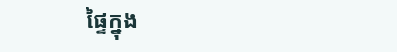ផ្ទៃក្នុង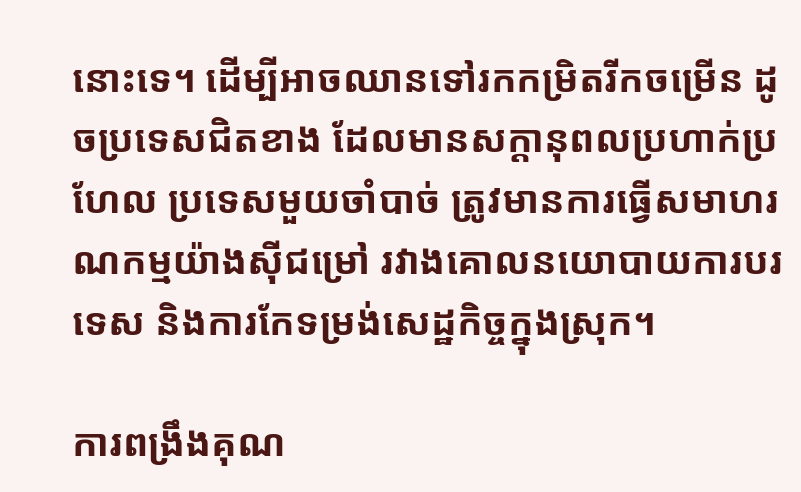នោះទេ។ ដើម្បីអាចឈានទៅរកកម្រិតរីកចម្រើន ដូចប្រទេសជិតខាង ដែលមានសក្តានុពលប្រហាក់ប្រហែល ប្រទេសមួយចាំបាច់ ត្រូវមានការធ្វើសមាហរណកម្មយ៉ាងស៊ីជម្រៅ រវាងគោលនយោបាយការបរទេស និងការកែទម្រង់សេដ្ឋកិច្ចក្នុងស្រុក។

ការពង្រឹងគុណ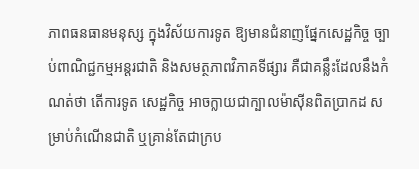ភាពធនធានមនុស្ស ក្នុងវិស័យការទូត ឱ្យមានជំនាញផ្នែកសេដ្ឋកិច្ច ច្បាប់ពាណិជ្ជកម្មអន្តរជាតិ និងសមត្ថភាពវិភាគទីផ្សារ គឺជាគន្លឹះដែលនឹងកំណត់ថា តើការទូត សេដ្ឋកិច្ច អាចក្លាយជាក្បាលម៉ាស៊ីនពិតប្រាកដ សម្រាប់កំណើនជាតិ ឬគ្រាន់តែជាក្រប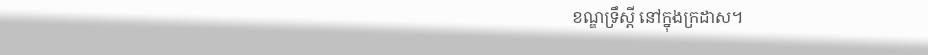ខណ្ឌទ្រឹស្តី នៅក្នុងក្រដាស។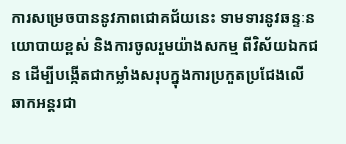ការសម្រេចបាននូវភាពជោគជ័យនេះ ទាមទារនូវឆន្ទៈនយោបាយខ្ពស់ និងការចូលរួមយ៉ាងសកម្ម ពីវិស័យឯកជន ដើម្បីបង្កើតជាកម្លាំងសរុបក្នុងការប្រកួតប្រជែងលើឆាកអន្តរជា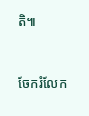តិ៕


ចែករំលែក